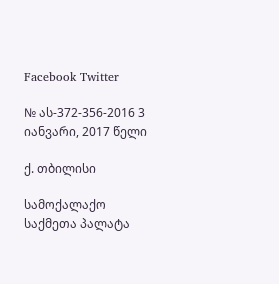Facebook Twitter

№ ას-372-356-2016 3 იანვარი, 2017 წელი

ქ. თბილისი

სამოქალაქო საქმეთა პალატა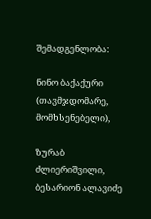შემადგენლობა:

ნინო ბაქაქური (თავმჯდომარე, მომხსენებელი),

ზურაბ ძლიერიშვილი, ბესარიონ ალავიძე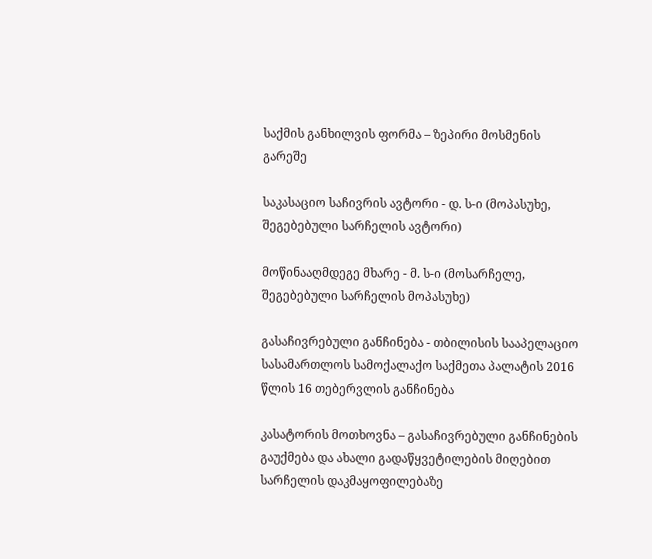საქმის განხილვის ფორმა – ზეპირი მოსმენის გარეშე

საკასაციო საჩივრის ავტორი - დ. ს-ი (მოპასუხე, შეგებებული სარჩელის ავტორი)

მოწინააღმდეგე მხარე - მ. ს-ი (მოსარჩელე, შეგებებული სარჩელის მოპასუხე)

გასაჩივრებული განჩინება - თბილისის სააპელაციო სასამართლოს სამოქალაქო საქმეთა პალატის 2016 წლის 16 თებერვლის განჩინება

კასატორის მოთხოვნა – გასაჩივრებული განჩინების გაუქმება და ახალი გადაწყვეტილების მიღებით სარჩელის დაკმაყოფილებაზე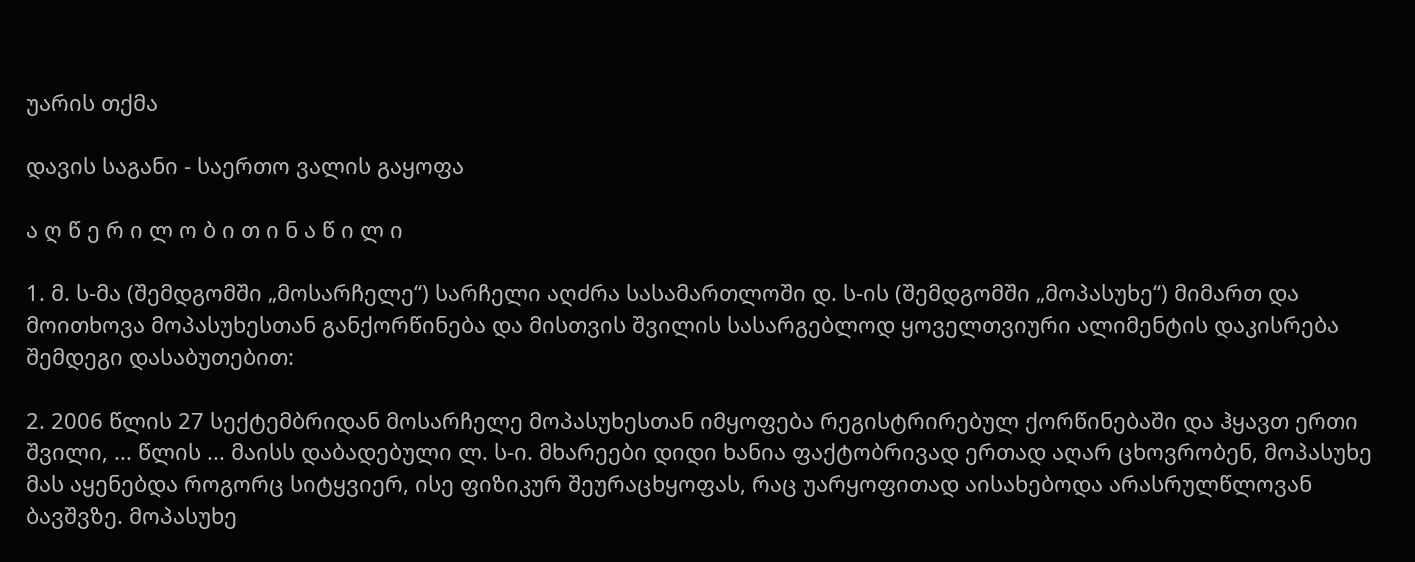უარის თქმა

დავის საგანი - საერთო ვალის გაყოფა

ა ღ წ ე რ ი ლ ო ბ ი თ ი ნ ა წ ი ლ ი

1. მ. ს-მა (შემდგომში „მოსარჩელე“) სარჩელი აღძრა სასამართლოში დ. ს-ის (შემდგომში „მოპასუხე“) მიმართ და მოითხოვა მოპასუხესთან განქორწინება და მისთვის შვილის სასარგებლოდ ყოველთვიური ალიმენტის დაკისრება შემდეგი დასაბუთებით:

2. 2006 წლის 27 სექტემბრიდან მოსარჩელე მოპასუხესთან იმყოფება რეგისტრირებულ ქორწინებაში და ჰყავთ ერთი შვილი, ... წლის ... მაისს დაბადებული ლ. ს-ი. მხარეები დიდი ხანია ფაქტობრივად ერთად აღარ ცხოვრობენ, მოპასუხე მას აყენებდა როგორც სიტყვიერ, ისე ფიზიკურ შეურაცხყოფას, რაც უარყოფითად აისახებოდა არასრულწლოვან ბავშვზე. მოპასუხე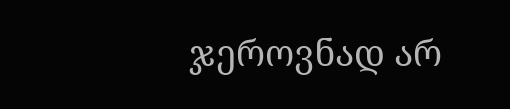ჯეროვნად არ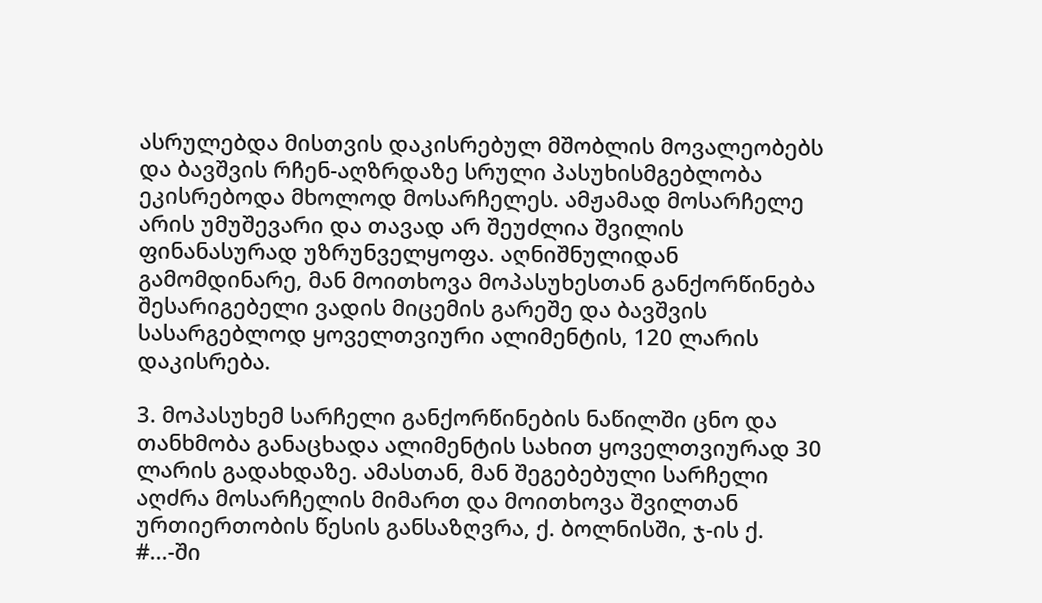ასრულებდა მისთვის დაკისრებულ მშობლის მოვალეობებს და ბავშვის რჩენ-აღზრდაზე სრული პასუხისმგებლობა ეკისრებოდა მხოლოდ მოსარჩელეს. ამჟამად მოსარჩელე არის უმუშევარი და თავად არ შეუძლია შვილის ფინანასურად უზრუნველყოფა. აღნიშნულიდან გამომდინარე, მან მოითხოვა მოპასუხესთან განქორწინება შესარიგებელი ვადის მიცემის გარეშე და ბავშვის სასარგებლოდ ყოველთვიური ალიმენტის, 120 ლარის დაკისრება.

3. მოპასუხემ სარჩელი განქორწინების ნაწილში ცნო და თანხმობა განაცხადა ალიმენტის სახით ყოველთვიურად 30 ლარის გადახდაზე. ამასთან, მან შეგებებული სარჩელი აღძრა მოსარჩელის მიმართ და მოითხოვა შვილთან ურთიერთობის წესის განსაზღვრა, ქ. ბოლნისში, ჯ-ის ქ. #...-ში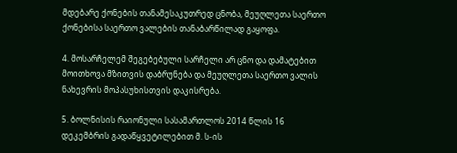მდებარე ქონების თანამესაკუთრედ ცნობა, მეუღლეთა საერთო ქონებისა საერთო ვალების თანაბარწილად გაყოფა.

4. მოსარჩელემ შეგებებული სარჩელი არ ცნო და დამატებით მოითხოვა მზითვის დაბრუნება და მეუღლეთა საერთო ვალის ნახევრის მოპასუხისთვის დაკისრება.

5. ბოლნისის რაიონული სასამართლოს 2014 წლის 16 დეკემბრის გადაწყვეტილებით მ. ს-ის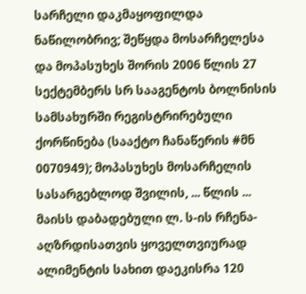სარჩელი დაკმაყოფილდა ნაწილობრივ; შეწყდა მოსარჩელესა და მოპასუხეს შორის 2006 წლის 27 სექტემბერს სრ სააგენტოს ბოლნისის სამსახურში რეგისტრირებული ქორწინება (სააქტო ჩანაწერის #მნ 0070949); მოპასუხეს მოსარჩელის სასარგებლოდ შვილის, ... წლის ... მაისს დაბადებული ლ. ს-ის რჩენა-აღზრდისათვის ყოველთვიურად ალიმენტის სახით დაეკისრა 120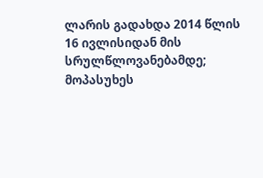ლარის გადახდა 2014 წლის 16 ივლისიდან მის სრულწლოვანებამდე; მოპასუხეს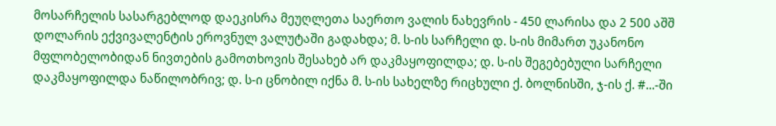მოსარჩელის სასარგებლოდ დაეკისრა მეუღლეთა საერთო ვალის ნახევრის - 450 ლარისა და 2 500 აშშ დოლარის ექვივალენტის ეროვნულ ვალუტაში გადახდა; მ. ს-ის სარჩელი დ. ს-ის მიმართ უკანონო მფლობელობიდან ნივთების გამოთხოვის შესახებ არ დაკმაყოფილდა; დ. ს-ის შეგებებული სარჩელი დაკმაყოფილდა ნაწილობრივ; დ. ს-ი ცნობილ იქნა მ. ს-ის სახელზე რიცხული ქ. ბოლნისში, ჯ-ის ქ. #...-ში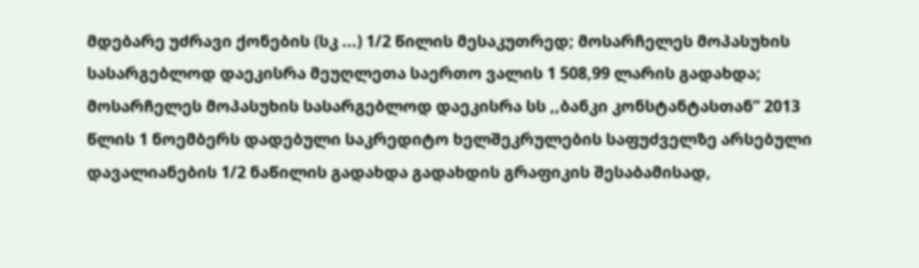მდებარე უძრავი ქონების (სკ ...) 1/2 წილის მესაკუთრედ; მოსარჩელეს მოპასუხის სასარგებლოდ დაეკისრა მეუღლეთა საერთო ვალის 1 508,99 ლარის გადახდა; მოსარჩელეს მოპასუხის სასარგებლოდ დაეკისრა სს ,,ბანკი კონსტანტასთან” 2013 წლის 1 ნოემბერს დადებული საკრედიტო ხელშეკრულების საფუძველზე არსებული დავალიანების 1/2 ნაწილის გადახდა გადახდის გრაფიკის შესაბამისად,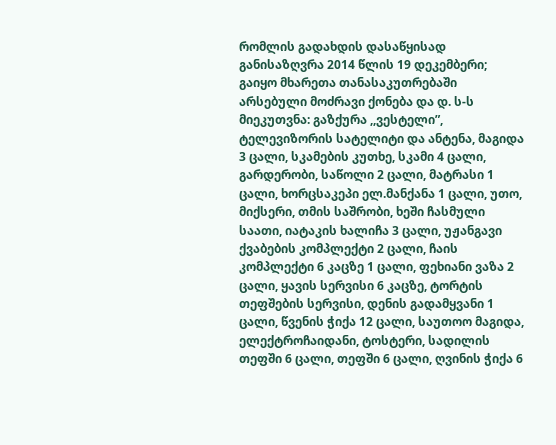რომლის გადახდის დასაწყისად განისაზღვრა 2014 წლის 19 დეკემბერი; გაიყო მხარეთა თანასაკუთრებაში არსებული მოძრავი ქონება და დ. ს-ს მიეკუთვნა: გაზქურა ,,ვესტელი”, ტელევიზორის სატელიტი და ანტენა, მაგიდა 3 ცალი, სკამების კუთხე, სკამი 4 ცალი, გარდერობი, საწოლი 2 ცალი, მატრასი 1 ცალი, ხორცსაკეპი ელ.მანქანა 1 ცალი, უთო, მიქსერი, თმის საშრობი, ხეში ჩასმული საათი, იატაკის ხალიჩა 3 ცალი, უჟანგავი ქვაბების კომპლექტი 2 ცალი, ჩაის კომპლექტი 6 კაცზე 1 ცალი, ფეხიანი ვაზა 2 ცალი, ყავის სერვისი 6 კაცზე, ტორტის თეფშების სერვისი, დენის გადამყვანი 1 ცალი, წვენის ჭიქა 12 ცალი, საუთოო მაგიდა, ელექტროჩაიდანი, ტოსტერი, სადილის თეფში 6 ცალი, თეფში 6 ცალი, ღვინის ჭიქა 6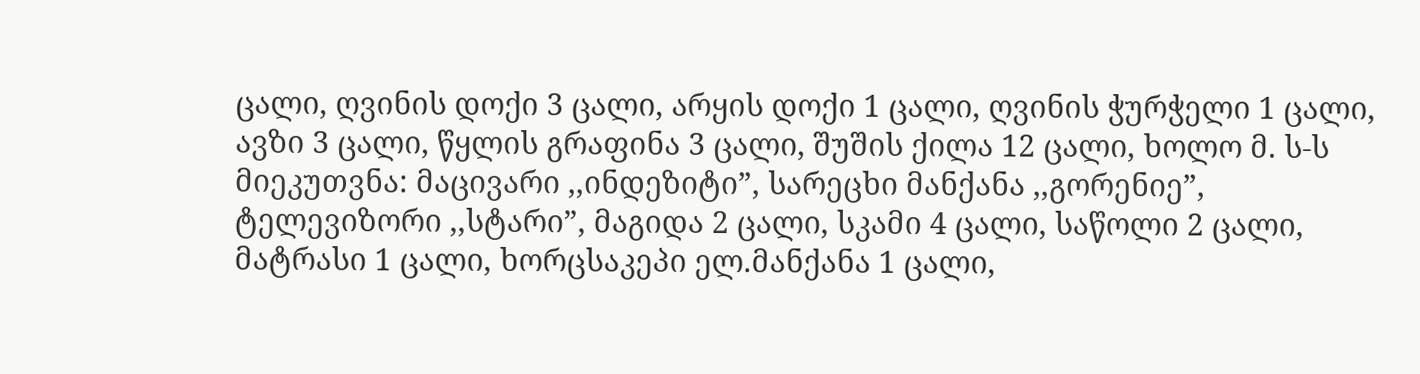ცალი, ღვინის დოქი 3 ცალი, არყის დოქი 1 ცალი, ღვინის ჭურჭელი 1 ცალი, ავზი 3 ცალი, წყლის გრაფინა 3 ცალი, შუშის ქილა 12 ცალი, ხოლო მ. ს-ს მიეკუთვნა: მაცივარი ,,ინდეზიტი”, სარეცხი მანქანა ,,გორენიე”, ტელევიზორი ,,სტარი”, მაგიდა 2 ცალი, სკამი 4 ცალი, საწოლი 2 ცალი, მატრასი 1 ცალი, ხორცსაკეპი ელ.მანქანა 1 ცალი,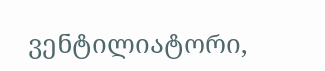ვენტილიატორი,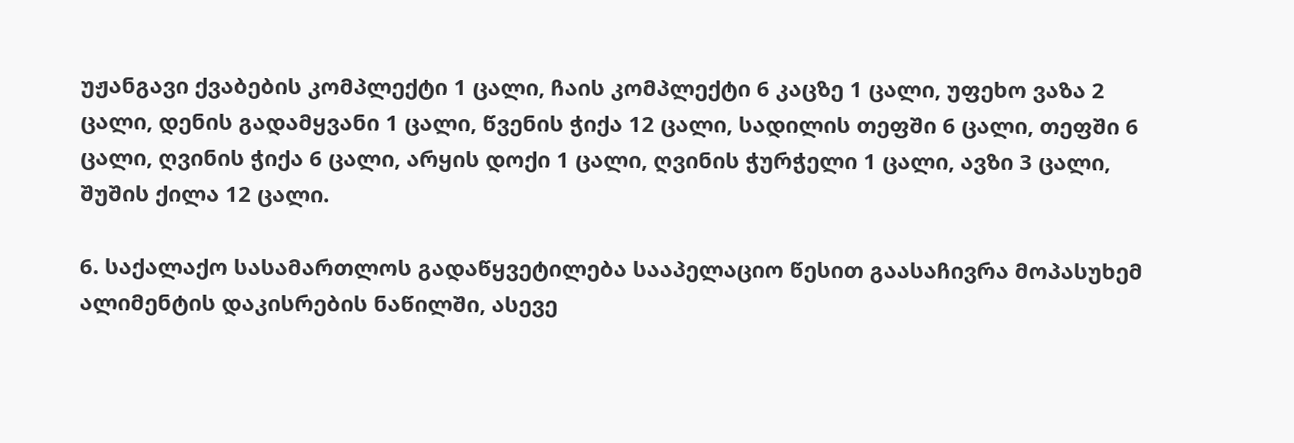უჟანგავი ქვაბების კომპლექტი 1 ცალი, ჩაის კომპლექტი 6 კაცზე 1 ცალი, უფეხო ვაზა 2 ცალი, დენის გადამყვანი 1 ცალი, წვენის ჭიქა 12 ცალი, სადილის თეფში 6 ცალი, თეფში 6 ცალი, ღვინის ჭიქა 6 ცალი, არყის დოქი 1 ცალი, ღვინის ჭურჭელი 1 ცალი, ავზი 3 ცალი, შუშის ქილა 12 ცალი.

6. საქალაქო სასამართლოს გადაწყვეტილება სააპელაციო წესით გაასაჩივრა მოპასუხემ ალიმენტის დაკისრების ნაწილში, ასევე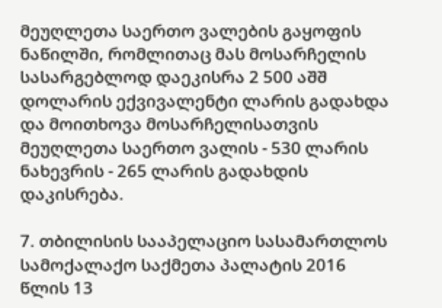მეუღლეთა საერთო ვალების გაყოფის ნაწილში, რომლითაც მას მოსარჩელის სასარგებლოდ დაეკისრა 2 500 აშშ დოლარის ექვივალენტი ლარის გადახდა და მოითხოვა მოსარჩელისათვის მეუღლეთა საერთო ვალის - 530 ლარის ნახევრის - 265 ლარის გადახდის დაკისრება.

7. თბილისის სააპელაციო სასამართლოს სამოქალაქო საქმეთა პალატის 2016 წლის 13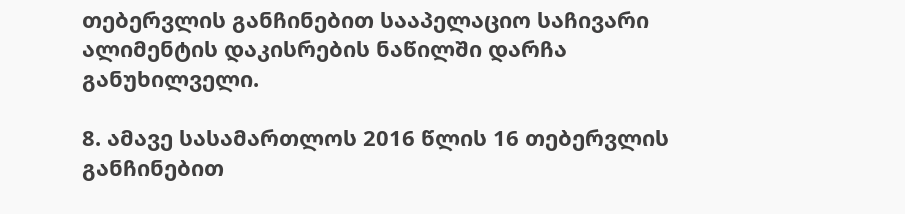თებერვლის განჩინებით სააპელაციო საჩივარი ალიმენტის დაკისრების ნაწილში დარჩა განუხილველი.

8. ამავე სასამართლოს 2016 წლის 16 თებერვლის განჩინებით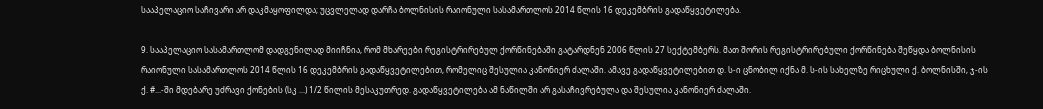სააპელაციო საჩივარი არ დაკმაყოფილდა; უცვლელად დარჩა ბოლნისის რაიონული სასამართლოს 2014 წლის 16 დეკემბრის გადაწყვეტილება.

9. სააპელაციო სასამართლომ დადგენილად მიიჩნია, რომ მხარეები რეგისტრირებულ ქორწინებაში გატარდნენ 2006 წლის 27 სექტემბერს. მათ შორის რეგისტრირებული ქორწინება შეწყდა ბოლნისის რაიონული სასამართლოს 2014 წლის 16 დეკემბრის გადაწყვეტილებით, რომელიც შესულია კანონიერ ძალაში. ამავე გადაწყვეტილებით დ. ს-ი ცნობილ იქნა მ. ს-ის სახელზე რიცხული ქ. ბოლნისში, ჯ-ის ქ. #...-ში მდებარე უძრავი ქონების (სკ ...) 1/2 წილის მესაკუთრედ. გადაწყვეტილება ამ ნაწილში არ გასაჩივრებულა და შესულია კანონიერ ძალაში.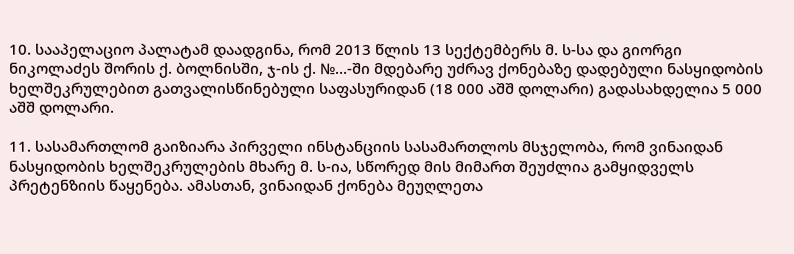10. სააპელაციო პალატამ დაადგინა, რომ 2013 წლის 13 სექტემბერს მ. ს-სა და გიორგი ნიკოლაძეს შორის ქ. ბოლნისში, ჯ-ის ქ. №...-ში მდებარე უძრავ ქონებაზე დადებული ნასყიდობის ხელშეკრულებით გათვალისწინებული საფასურიდან (18 000 აშშ დოლარი) გადასახდელია 5 000 აშშ დოლარი.

11. სასამართლომ გაიზიარა პირველი ინსტანციის სასამართლოს მსჯელობა, რომ ვინაიდან ნასყიდობის ხელშეკრულების მხარე მ. ს-ია, სწორედ მის მიმართ შეუძლია გამყიდველს პრეტენზიის წაყენება. ამასთან, ვინაიდან ქონება მეუღლეთა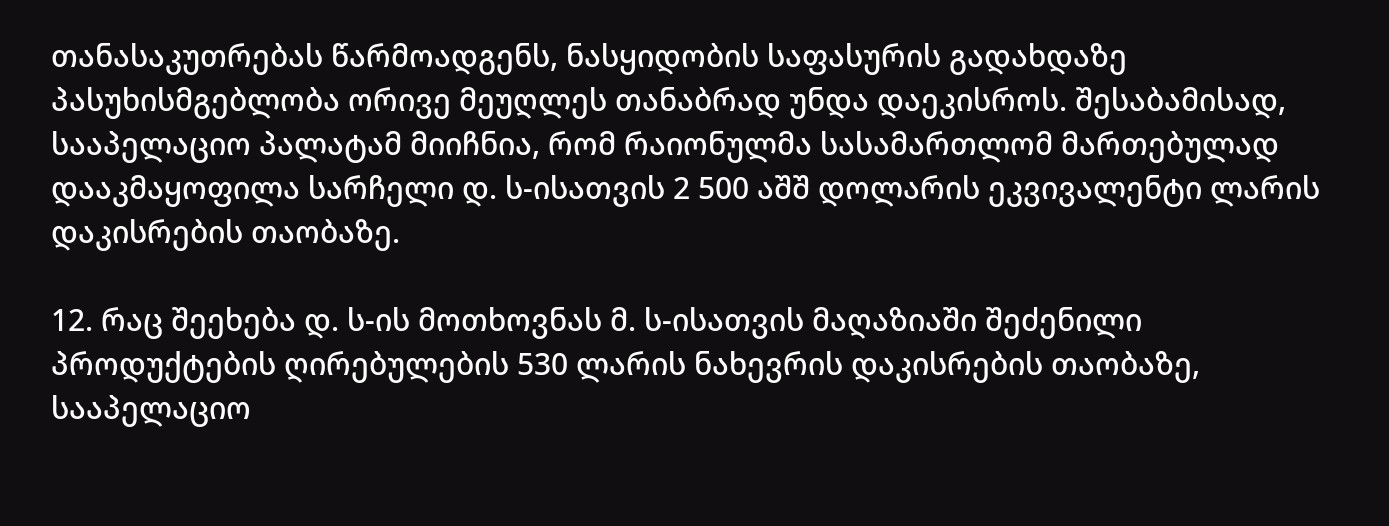თანასაკუთრებას წარმოადგენს, ნასყიდობის საფასურის გადახდაზე პასუხისმგებლობა ორივე მეუღლეს თანაბრად უნდა დაეკისროს. შესაბამისად, სააპელაციო პალატამ მიიჩნია, რომ რაიონულმა სასამართლომ მართებულად დააკმაყოფილა სარჩელი დ. ს-ისათვის 2 500 აშშ დოლარის ეკვივალენტი ლარის დაკისრების თაობაზე.

12. რაც შეეხება დ. ს-ის მოთხოვნას მ. ს-ისათვის მაღაზიაში შეძენილი პროდუქტების ღირებულების 530 ლარის ნახევრის დაკისრების თაობაზე, სააპელაციო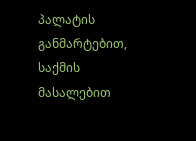პალატის განმარტებით, საქმის მასალებით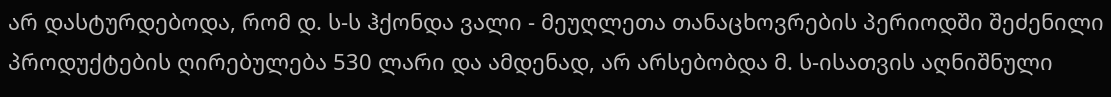არ დასტურდებოდა, რომ დ. ს-ს ჰქონდა ვალი - მეუღლეთა თანაცხოვრების პერიოდში შეძენილი პროდუქტების ღირებულება 530 ლარი და ამდენად, არ არსებობდა მ. ს-ისათვის აღნიშნული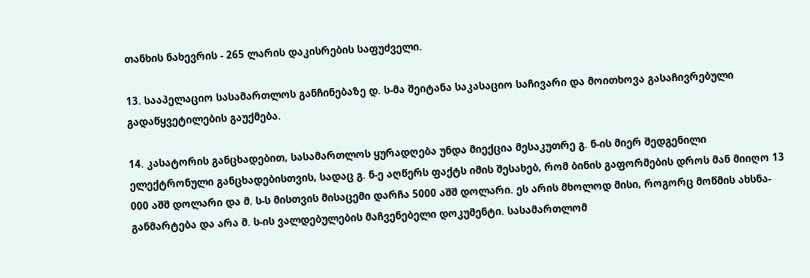თანხის ნახევრის - 265 ლარის დაკისრების საფუძველი.

13. სააპელაციო სასამართლოს განჩინებაზე დ. ს-მა შეიტანა საკასაციო საჩივარი და მოითხოვა გასაჩივრებული გადაწყვეტილების გაუქმება.

14. კასატორის განცხადებით, სასამართლოს ყურადღება უნდა მიექცია მესაკუთრე გ. ნ-ის მიერ შედგენილი ელექტრონული განცხადებისთვის, სადაც გ. ნ-ე აღწერს ფაქტს იმის შესახებ, რომ ბინის გაფორმების დროს მან მიიღო 13 000 აშშ დოლარი და მ. ს-ს მისთვის მისაცემი დარჩა 5000 აშშ დოლარი. ეს არის მხოლოდ მისი, როგორც მოწმის ახსნა-განმარტება და არა მ. ს-ის ვალდებულების მაჩვენებელი დოკუმენტი. სასამართლომ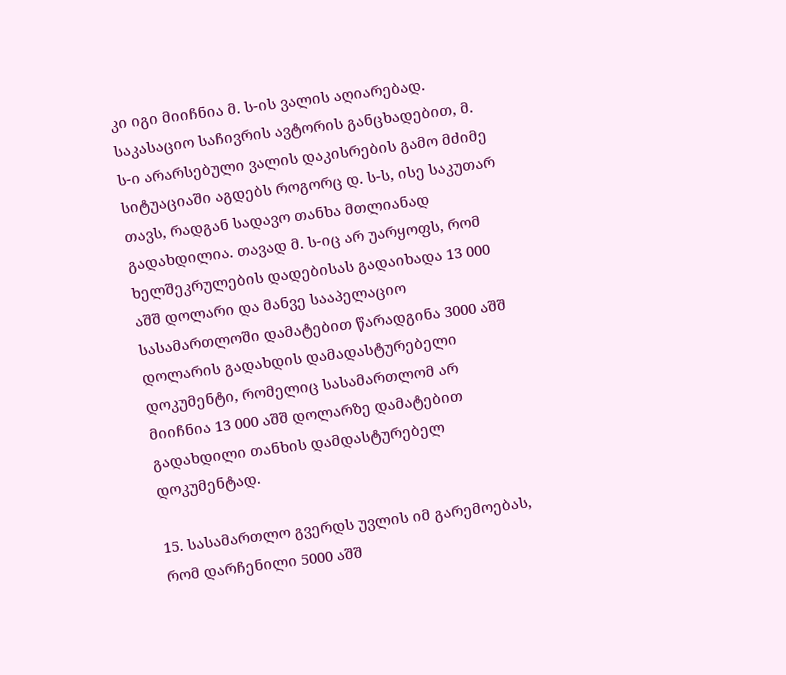კი იგი მიიჩნია მ. ს-ის ვალის აღიარებად. საკასაციო საჩივრის ავტორის განცხადებით, მ. ს-ი არარსებული ვალის დაკისრების გამო მძიმე სიტუაციაში აგდებს როგორც დ. ს-ს, ისე საკუთარ თავს, რადგან სადავო თანხა მთლიანად გადახდილია. თავად მ. ს-იც არ უარყოფს, რომ ხელშეკრულების დადებისას გადაიხადა 13 000 აშშ დოლარი და მანვე სააპელაციო სასამართლოში დამატებით წარადგინა 3000 აშშ დოლარის გადახდის დამადასტურებელი დოკუმენტი, რომელიც სასამართლომ არ მიიჩნია 13 000 აშშ დოლარზე დამატებით გადახდილი თანხის დამდასტურებელ დოკუმენტად.

15. სასამართლო გვერდს უვლის იმ გარემოებას, რომ დარჩენილი 5000 აშშ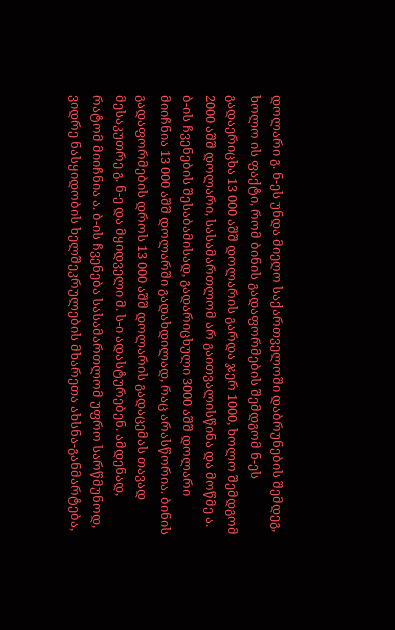დოლარი გ. ნ-ეს უნდა მიეღო საქართველოში დაბრუნების შემდეგ, ხოლო ის ფაქტი, რომ ბინის გადაფორმების შემდგომ ნ-ეს გადაერიცხა 13 000 აშშ დოლარის გარდა ჯერ 1000, ხოლო შემდგომ 2000 აშშ დოლარი, სასამართლომ არ გაითვალისწინა და მოწმე ა. ბ-ის ჩვენების შესაბამისად, გადარიცხული 3000 აშშ დოლარი მიიჩნია 13 000 აშშ დოლარში გადახდილად, რაც არასწორია. ბინის გადაფორმების დროს 13 000 აშშ დოლარის გადაცემას თავად მესაკუთრე გ. ნ-ე და მყიდველი მ. ს-ი ადასტურებენ. ამდენად, რატომ მიიჩნია ა. ბ-ის ჩვენება სასამართლომ უფრო სარწმუნოდ, ვიდრე ნასყიდობის ხელშეკრულების მხარეთა ახსნა-განმარტება,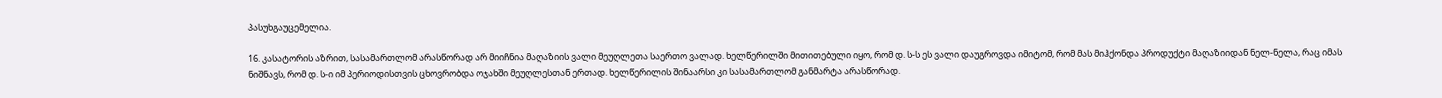პასუხგაუცემელია.

16. კასატორის აზრით, სასამართლომ არასწორად არ მიიჩნია მაღაზიის ვალი მეუღლეთა საერთო ვალად. ხელწერილში მითითებული იყო, რომ დ. ს-ს ეს ვალი დაუგროვდა იმიტომ, რომ მას მიჰქონდა პროდუქტი მაღაზიიდან ნელ-ნელა, რაც იმას ნიშნავს, რომ დ. ს-ი იმ პერიოდისთვის ცხოვრობდა ოჯახში მეუღლესთან ერთად. ხელწერილის შინაარსი კი სასამართლომ განმარტა არასწორად.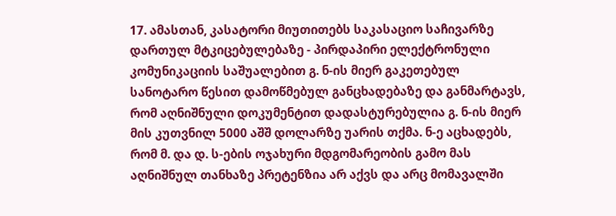17. ამასთან, კასატორი მიუთითებს საკასაციო საჩივარზე დართულ მტკიცებულებაზე - პირდაპირი ელექტრონული კომუნიკაციის საშუალებით გ. ნ-ის მიერ გაკეთებულ სანოტარო წესით დამოწმებულ განცხადებაზე და განმარტავს, რომ აღნიშნული დოკუმენტით დადასტურებულია გ. ნ-ის მიერ მის კუთვნილ 5000 აშშ დოლარზე უარის თქმა. ნ-ე აცხადებს, რომ მ. და დ. ს-ების ოჯახური მდგომარეობის გამო მას აღნიშნულ თანხაზე პრეტენზია არ აქვს და არც მომავალში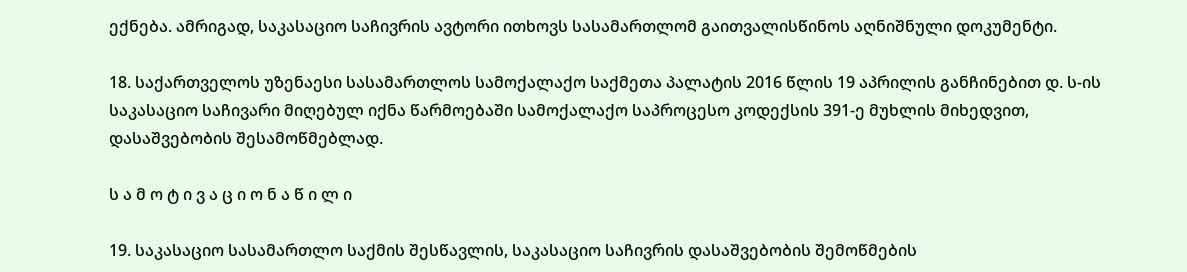ექნება. ამრიგად, საკასაციო საჩივრის ავტორი ითხოვს სასამართლომ გაითვალისწინოს აღნიშნული დოკუმენტი.

18. საქართველოს უზენაესი სასამართლოს სამოქალაქო საქმეთა პალატის 2016 წლის 19 აპრილის განჩინებით დ. ს-ის საკასაციო საჩივარი მიღებულ იქნა წარმოებაში სამოქალაქო საპროცესო კოდექსის 391-ე მუხლის მიხედვით, დასაშვებობის შესამოწმებლად.

ს ა მ ო ტ ი ვ ა ც ი ო ნ ა წ ი ლ ი

19. საკასაციო სასამართლო საქმის შესწავლის, საკასაციო საჩივრის დასაშვებობის შემოწმების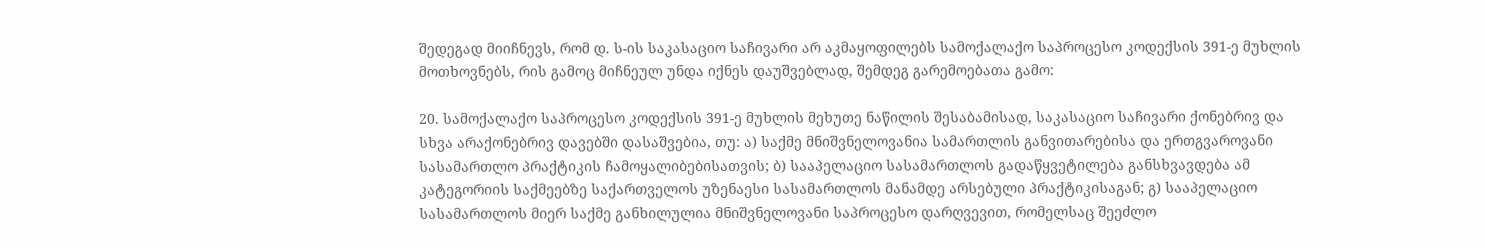შედეგად მიიჩნევს, რომ დ. ს-ის საკასაციო საჩივარი არ აკმაყოფილებს სამოქალაქო საპროცესო კოდექსის 391-ე მუხლის მოთხოვნებს, რის გამოც მიჩნეულ უნდა იქნეს დაუშვებლად, შემდეგ გარემოებათა გამო:

20. სამოქალაქო საპროცესო კოდექსის 391-ე მუხლის მეხუთე ნაწილის შესაბამისად, საკასაციო საჩივარი ქონებრივ და სხვა არაქონებრივ დავებში დასაშვებია, თუ: ა) საქმე მნიშვნელოვანია სამართლის განვითარებისა და ერთგვაროვანი სასამართლო პრაქტიკის ჩამოყალიბებისათვის; ბ) სააპელაციო სასამართლოს გადაწყვეტილება განსხვავდება ამ კატეგორიის საქმეებზე საქართველოს უზენაესი სასამართლოს მანამდე არსებული პრაქტიკისაგან; გ) სააპელაციო სასამართლოს მიერ საქმე განხილულია მნიშვნელოვანი საპროცესო დარღვევით, რომელსაც შეეძლო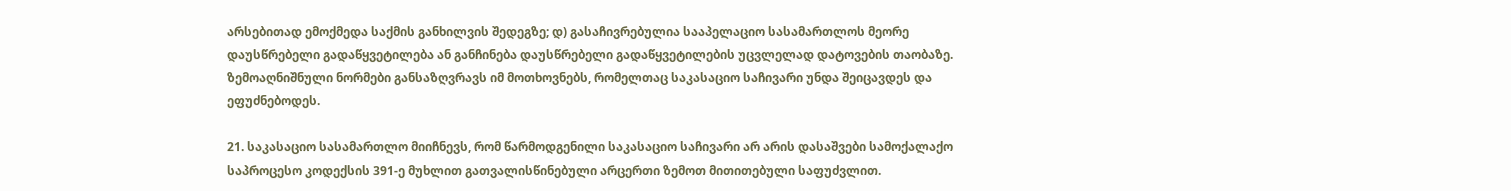არსებითად ემოქმედა საქმის განხილვის შედეგზე; დ) გასაჩივრებულია სააპელაციო სასამართლოს მეორე დაუსწრებელი გადაწყვეტილება ან განჩინება დაუსწრებელი გადაწყვეტილების უცვლელად დატოვების თაობაზე. ზემოაღნიშნული ნორმები განსაზღვრავს იმ მოთხოვნებს, რომელთაც საკასაციო საჩივარი უნდა შეიცავდეს და ეფუძნებოდეს.

21. საკასაციო სასამართლო მიიჩნევს, რომ წარმოდგენილი საკასაციო საჩივარი არ არის დასაშვები სამოქალაქო საპროცესო კოდექსის 391-ე მუხლით გათვალისწინებული არცერთი ზემოთ მითითებული საფუძვლით.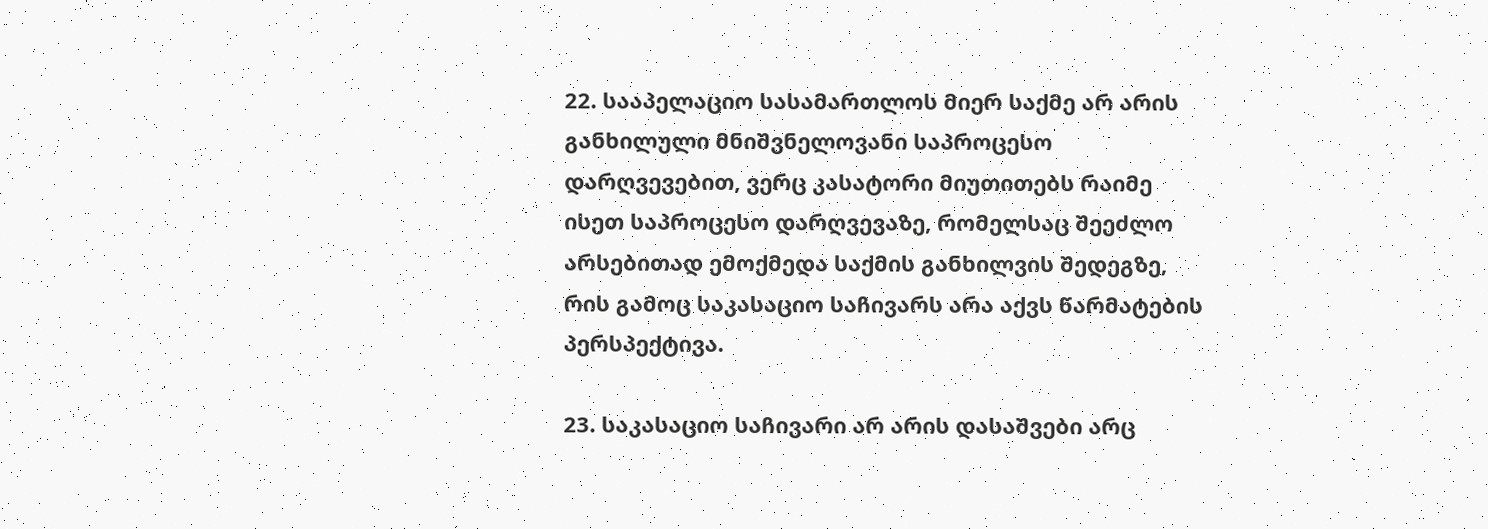22. სააპელაციო სასამართლოს მიერ საქმე არ არის განხილული მნიშვნელოვანი საპროცესო დარღვევებით, ვერც კასატორი მიუთითებს რაიმე ისეთ საპროცესო დარღვევაზე, რომელსაც შეეძლო არსებითად ემოქმედა საქმის განხილვის შედეგზე, რის გამოც საკასაციო საჩივარს არა აქვს წარმატების პერსპექტივა.

23. საკასაციო საჩივარი არ არის დასაშვები არც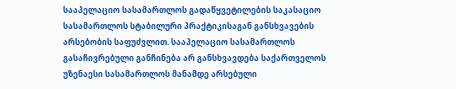სააპელაციო სასამართლოს გადაწყვეტილების საკასაციო სასამართლოს სტაბილური პრაქტიკისაგან განსხვავების არსებობის საფუძვლით. სააპელაციო სასამართლოს გასაჩივრებული განჩინება არ განსხვავდება საქართველოს უზენაესი სასამართლოს მანამდე არსებული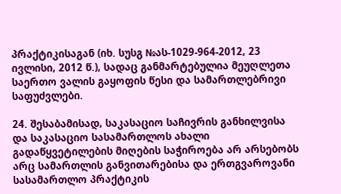პრაქტიკისაგან (იხ. სუსგ №ას-1029-964-2012, 23 ივლისი, 2012 წ.), სადაც განმარტებულია მეუღლეთა საერთო ვალის გაყოფის წესი და სამართლებრივი საფუძვლები.

24. შესაბამისად, საკასაციო საჩივრის განხილვისა და საკასაციო სასამართლოს ახალი გადაწყვეტილების მიღების საჭიროება არ არსებობს არც სამართლის განვითარებისა და ერთგვაროვანი სასამართლო პრაქტიკის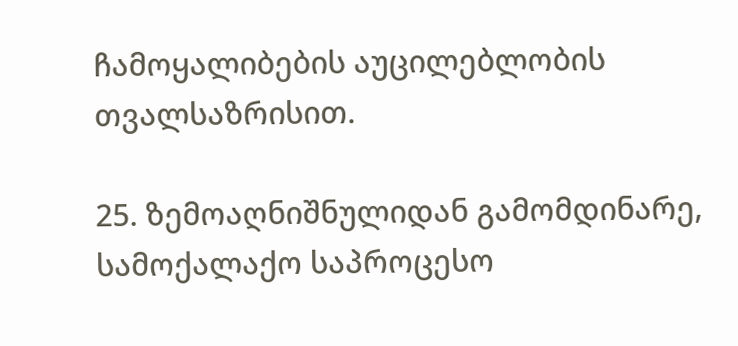ჩამოყალიბების აუცილებლობის თვალსაზრისით.

25. ზემოაღნიშნულიდან გამომდინარე, სამოქალაქო საპროცესო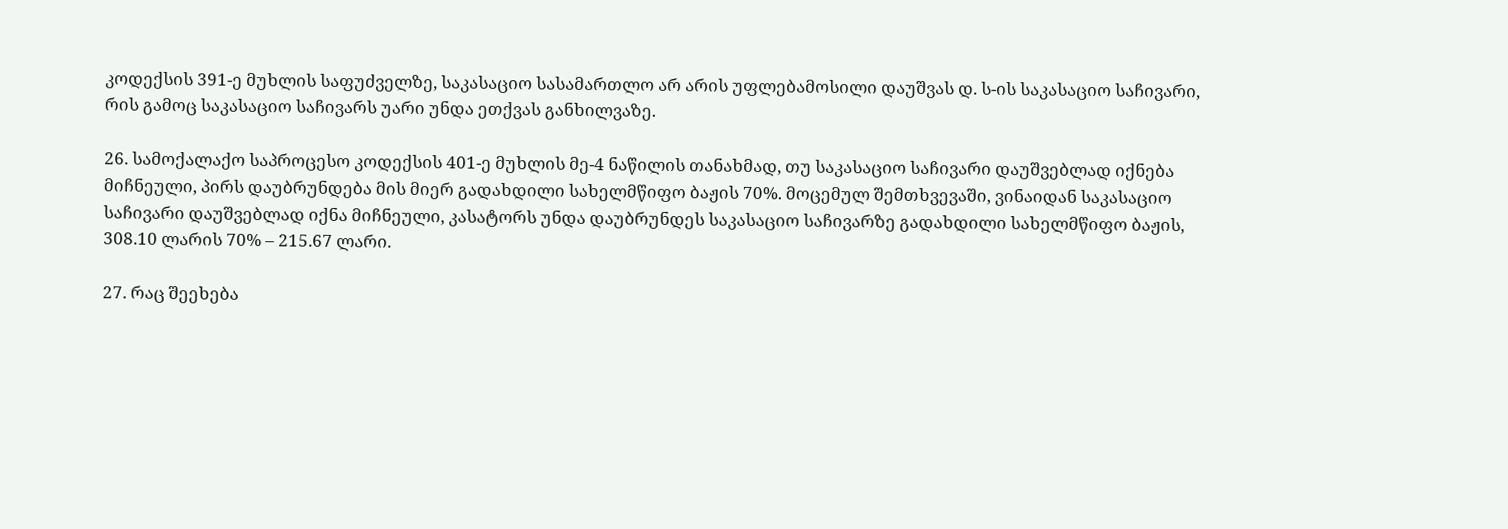კოდექსის 391-ე მუხლის საფუძველზე, საკასაციო სასამართლო არ არის უფლებამოსილი დაუშვას დ. ს-ის საკასაციო საჩივარი, რის გამოც საკასაციო საჩივარს უარი უნდა ეთქვას განხილვაზე.

26. სამოქალაქო საპროცესო კოდექსის 401-ე მუხლის მე-4 ნაწილის თანახმად, თუ საკასაციო საჩივარი დაუშვებლად იქნება მიჩნეული, პირს დაუბრუნდება მის მიერ გადახდილი სახელმწიფო ბაჟის 70%. მოცემულ შემთხვევაში, ვინაიდან საკასაციო საჩივარი დაუშვებლად იქნა მიჩნეული, კასატორს უნდა დაუბრუნდეს საკასაციო საჩივარზე გადახდილი სახელმწიფო ბაჟის, 308.10 ლარის 70% – 215.67 ლარი.

27. რაც შეეხება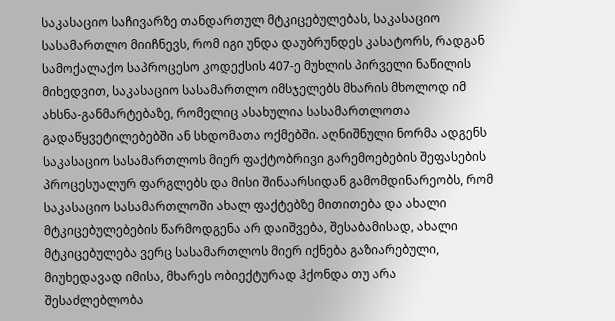საკასაციო საჩივარზე თანდართულ მტკიცებულებას, საკასაციო სასამართლო მიიჩნევს, რომ იგი უნდა დაუბრუნდეს კასატორს, რადგან სამოქალაქო საპროცესო კოდექსის 407-ე მუხლის პირველი ნაწილის მიხედვით, საკასაციო სასამართლო იმსჯელებს მხარის მხოლოდ იმ ახსნა-განმარტებაზე, რომელიც ასახულია სასამართლოთა გადაწყვეტილებებში ან სხდომათა ოქმებში. აღნიშნული ნორმა ადგენს საკასაციო სასამართლოს მიერ ფაქტობრივი გარემოებების შეფასების პროცესუალურ ფარგლებს და მისი შინაარსიდან გამომდინარეობს, რომ საკასაციო სასამართლოში ახალ ფაქტებზე მითითება და ახალი მტკიცებულებების წარმოდგენა არ დაიშვება, შესაბამისად, ახალი მტკიცებულება ვერც სასამართლოს მიერ იქნება გაზიარებული, მიუხედავად იმისა, მხარეს ობიექტურად ჰქონდა თუ არა შესაძლებლობა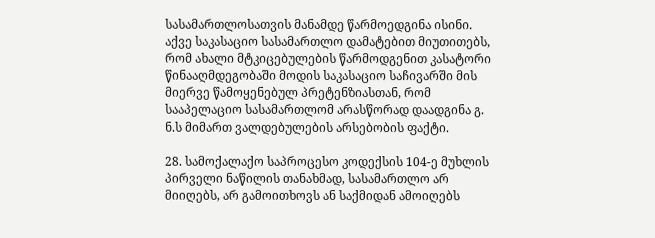სასამართლოსათვის მანამდე წარმოედგინა ისინი. აქვე საკასაციო სასამართლო დამატებით მიუთითებს, რომ ახალი მტკიცებულების წარმოდგენით კასატორი წინააღმდეგობაში მოდის საკასაციო საჩივარში მის მიერვე წამოყენებულ პრეტენზიასთან, რომ სააპელაციო სასამართლომ არასწორად დაადგინა გ. ნ.ს მიმართ ვალდებულების არსებობის ფაქტი.

28. სამოქალაქო საპროცესო კოდექსის 104-ე მუხლის პირველი ნაწილის თანახმად, სასამართლო არ მიიღებს, არ გამოითხოვს ან საქმიდან ამოიღებს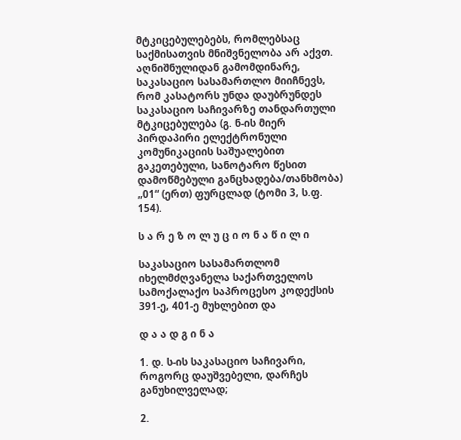მტკიცებულებებს, რომლებსაც საქმისათვის მნიშვნელობა არ აქვთ. აღნიშნულიდან გამომდინარე, საკასაციო სასამართლო მიიჩნევს, რომ კასატორს უნდა დაუბრუნდეს საკასაციო საჩივარზე თანდართული მტკიცებულება (გ. ნ-ის მიერ პირდაპირი ელექტრონული კომუნიკაციის საშუალებით გაკეთებული, სანოტარო წესით დამოწმებული განცხადება/თანხმობა) „01“ (ერთ) ფურცლად (ტომი 3, ს.ფ. 154).

ს ა რ ე ზ ო ლ უ ც ი ო ნ ა წ ი ლ ი

საკასაციო სასამართლომ იხელმძღვანელა საქართველოს სამოქალაქო საპროცესო კოდექსის 391-ე, 401-ე მუხლებით და

დ ა ა დ გ ი ნ ა

1. დ. ს-ის საკასაციო საჩივარი, როგორც დაუშვებელი, დარჩეს განუხილველად;

2.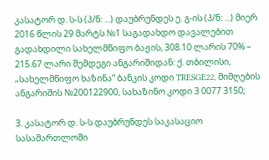კასატორ დ. ს-ს (პ/ნ: ...) დაუბრუნდეს ე. გ-ის (პ/ნ: ...) მიერ 2016 წლის 29 მარტს №1 საგადახდო დავალებით გადახდილი სახელმწიფო ბაჟის, 308.10 ლარის 70% – 215.67 ლარი შემდეგი ანგარიშიდან: ქ. თბილისი, „სახელმწიფო ხაზინა“ ბანკის კოდი TRESGE22, მიმღების ანგარიშის №200122900, სახაზინო კოდი 3 0077 3150;

3. კასატორ დ. ს-ს დაუბრუნდეს საკასაციო სასამართლოში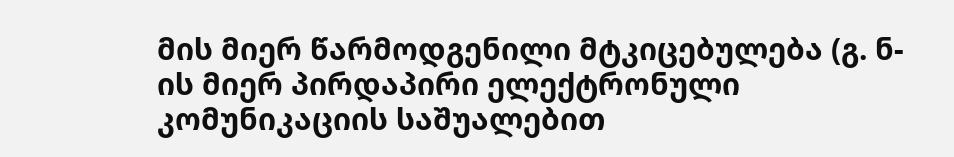მის მიერ წარმოდგენილი მტკიცებულება (გ. ნ-ის მიერ პირდაპირი ელექტრონული კომუნიკაციის საშუალებით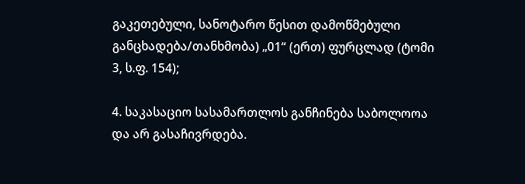გაკეთებული, სანოტარო წესით დამოწმებული განცხადება/თანხმობა) „01“ (ერთ) ფურცლად (ტომი 3, ს.ფ. 154);

4. საკასაციო სასამართლოს განჩინება საბოლოოა და არ გასაჩივრდება.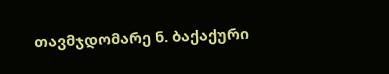თავმჯდომარე ნ. ბაქაქური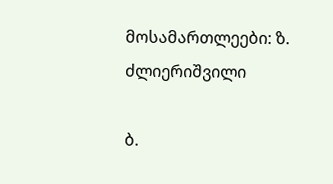მოსამართლეები: ზ. ძლიერიშვილი

ბ.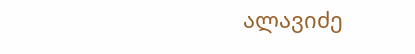ალავიძე